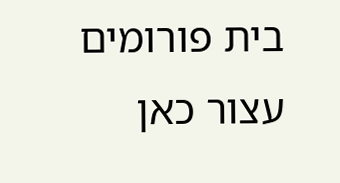בית פורומים עצור כאן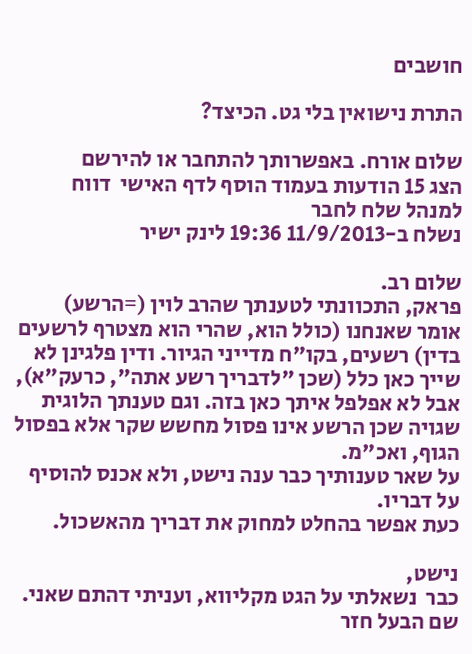חושבים

התרת נישואין בלי גט. הכיצד?

שלום אורח. באפשרותך להתחבר או להירשם
הצג 15 הודעות בעמוד הוסף לדף האישי  דווח למנהל שלח לחבר
נשלח ב-11/9/2013 19:36 לינק ישיר

שלום רב.
פראק, התכוונתי לטענתך שהרב לוין (=הרשע) אומר שאנחנו (כולל הוא, שהרי הוא מצטרף לרשעים בדין) רשעים, בקו"ח מדייני הגיור. ודין פלגינן לא שייך כאן כלל (שכן "לדבריך רשע אתה", כרעק"א), אבל לא אפלפל איתך כאן בזה. וגם טענתך הלוגית שגויה שכן הרשע אינו פסול מחשש שקר אלא בפסול הגוף, ואכ"מ.
על שאר טענותיך כבר ענה נישט, ולא אכנס להוסיף על דבריו.
כעת אפשר בהחלט למחוק את דבריך מהאשכול.

נישט,
כבר  נשאלתי על הגט מקליווא, ועניתי דהתם שאני. שם הבעל חזר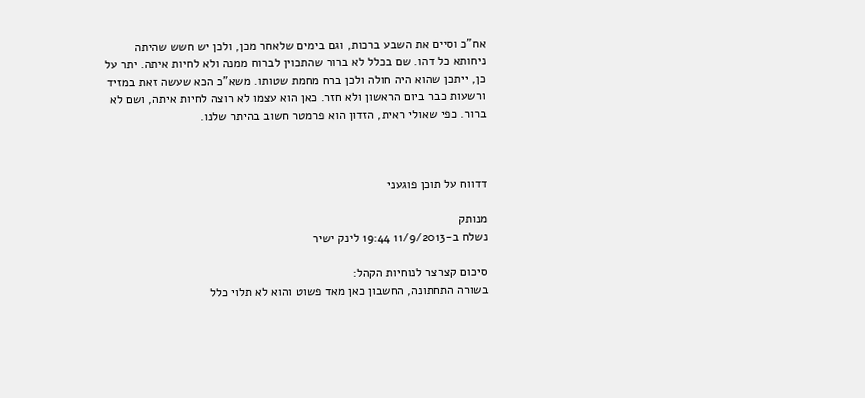אח"כ וסיים את השבע ברכות, וגם בימים שלאחר מכן, ולכן יש חשש שהיתה ניחותא כל דהו. שם בכלל לא ברור שהתכוין לברוח ממנה ולא לחיות איתה. יתר על כן, ייתכן שהוא היה חולה ולכן ברח מחמת שטותו. משא"כ הכא שעשה זאת במזיד ורשעות כבר ביום הראשון ולא חזר. כאן הוא עצמו לא רוצה לחיות איתה, ושם לא ברור. כפי שאולי ראית, הזדון הוא פרמטר חשוב בהיתר שלנו.



דדווח על תוכן פוגעני

מנותק
נשלח ב-11/9/2013 19:44 לינק ישיר

סיכום קצרצר לנוחיות הקהל:
בשורה התחתונה, החשבון כאן מאד פשוט והוא לא תלוי כלל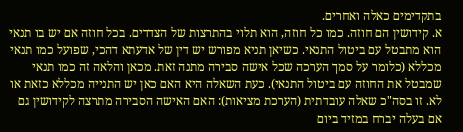בתקדימים כאלה ואחרים.
א. קידושין הם חוזה. כמו כל חוזה, הוא תלוי בהתרצות של הצדדים. בכל חוזה אם יש בו תנאי הוא מתבטל עם ביטול התנאי. כשיאן תניא מפורש יש דין של אדעתא דהכי, שפועל כמו תנאי מכללא (כלומר על סמך הערכה שכל אישה סבירה מתנה זאת. מכאן והלאה זה כמו תנאי שמבטל את החוזה עם ביטול התנאי). כעת השאלה היא האם כאן יש התנייה מכללא כזאת או לא. זו בסה"כ שאלה עובדתית (הערכת מציאות): האם האישה הסבירה מתרצה לקידושין גם אם בעלה יברח במזיד ביום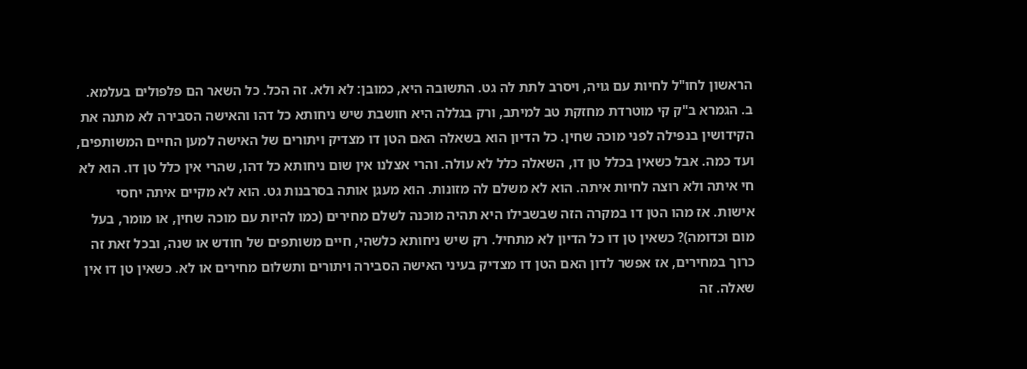הראשון לחו"ל לחיות עם גויה, ויסרב לתת לה גט. התשובה היא, כמובן: לא ולא. זה הכל. כל השאר הם פלפולים בעלמא.
ב. הגמרא ב"ק קי מוטרדת מחזקת טב למיתב, ורק בגללה היא חושבת שיש ניחותא כל דהו והאישה הסבירה לא מתנה את הקידושין בנפילה לפני מוכה שחין. כל הדיון הוא בשאלה האם הטן דו מצדיק ויתורים של האישה למען החיים המשותפים, ועד כמה. אבל כשאין בכלל טן דו, השאלה כלל לא עולה. והרי אצלנו אין שום ניחותא כל דהו, שהרי אין כלל טן דו. הוא לא חי איתה ולא רוצה לחיות איתה. הוא לא משלם לה מזונות. הוא מעגן אותה בסרבנות גט. הוא לא מקיים איתה יחסי אישות. אז מהו הטן דו במקרה הזה שבשבילו היא תהיה מוכנה לשלם מחירים (כמו להיות עם מוכה שחין, או מומר, בעל מום וכדומה)? כשאין טן דו כל הדיון לא מתחיל. רק שיש ניחותא כלשהי, חיים משותפים של חודש או שנה, ובכל זאת זה  כרוך במחירים, אז אפשר לדון האם הטן דו מצדיק בעיני האישה הסבירה ויתורים ותשלום מחירים או לא. כשאין טן דו אין שאלה. זה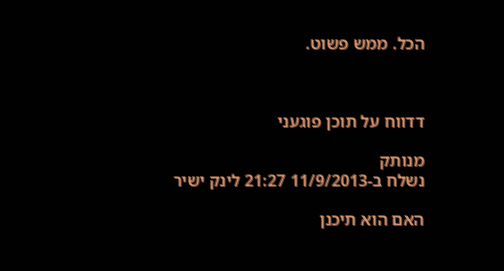הכל. ממש פשוט.



דדווח על תוכן פוגעני

מנותק
נשלח ב-11/9/2013 21:27 לינק ישיר

האם הוא תיכנן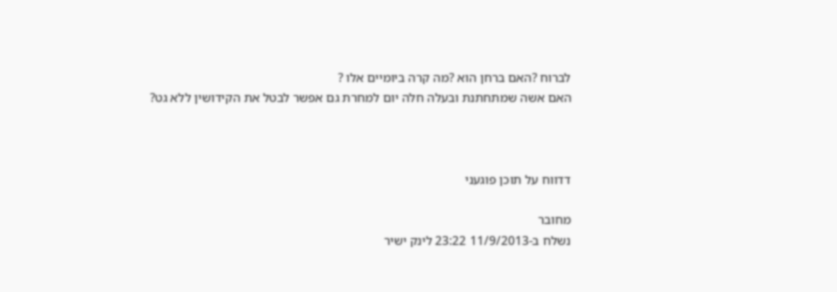לברוח ?האם ברחן הוא ?מה קרה ביומיים אלו ?
האם אשה שמתחתנת ובעלה חלה יום למחרת גם אפשר לבטל את הקידושין ללא גט?



דדווח על תוכן פוגעני

מחובר
נשלח ב-11/9/2013 23:22 לינק ישיר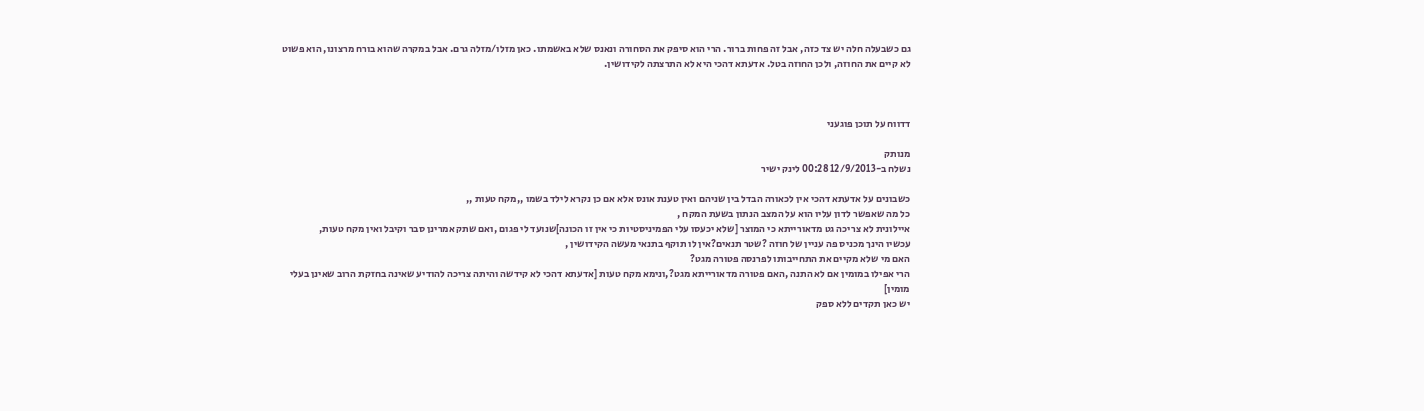גם כשבעלה חלה יש צד כזה, אבל זה פחות ברור. הרי הוא סיפק את הסחורה ונאנס שלא באשמתו. כאן מזלו/מזלה גרם. אבל במקרה שהוא בורח מרצונו, הוא פשוט לא קיים את החוזה, ולכן החוזה בטל. אדעתא דהכי היא לא התרצתה לקידושין.



דדווח על תוכן פוגעני

מנותק
נשלח ב-12/9/2013 00:28 לינק ישיר

כשבונים על אדעתא דהכי אין לכאורה הבדל בין שניהם ואין טענת אונס אלא אם כן נקרא לילד בשמו ,,מקח טעות ,,
כל מה שאפשר לדון עליו הוא על המצב הנתון בשעת המקח ,
איילונית לא צריכה גט מדאורייתא כי המוצר [שלא יכעסו עלי הפמיניסטיות כי אין זו הכונה]שנועד לי פגום ,ואם שתק אמרינן סבר וקיבל ואין מקח טעות,
עכשיו הינך מכניס פה עניין של חוזה ?שטר תנאים?אין לו תוקף בתנאי מעשה הקידושין ,
האם מי שלא מקיים את התחייבותו לפרנסה פטורה מגט?
הרי אפילו במומין אם לא התנה ,האם פטורה מדאורייתא מגט?,ונימא מקח טעות [אדעתא דהכי לא קידשה והיתה צריכה להודיע שאינה בחזקת הרוב שאינן בעלי מומין]
יש כאן תקדים ללא ספק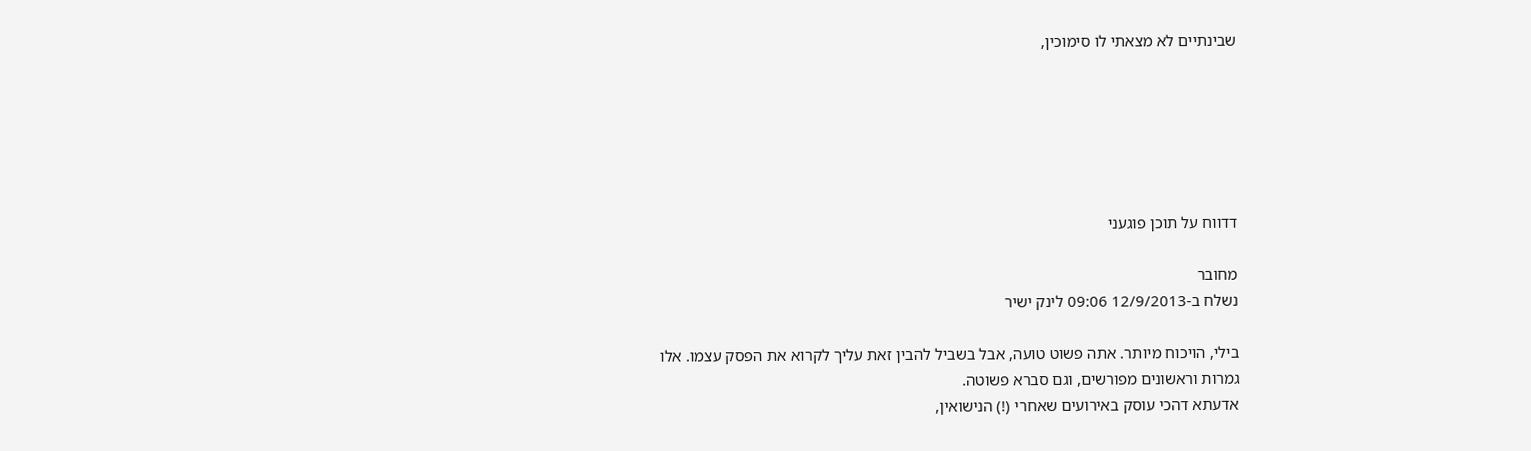שבינתיים לא מצאתי לו סימוכין,






דדווח על תוכן פוגעני

מחובר
נשלח ב-12/9/2013 09:06 לינק ישיר

בילי, הויכוח מיותר. אתה פשוט טועה, אבל בשביל להבין זאת עליך לקרוא את הפסק עצמו. אלו גמרות וראשונים מפורשים, וגם סברא פשוטה.
אדעתא דהכי עוסק באירועים שאחרי (!) הנישואין,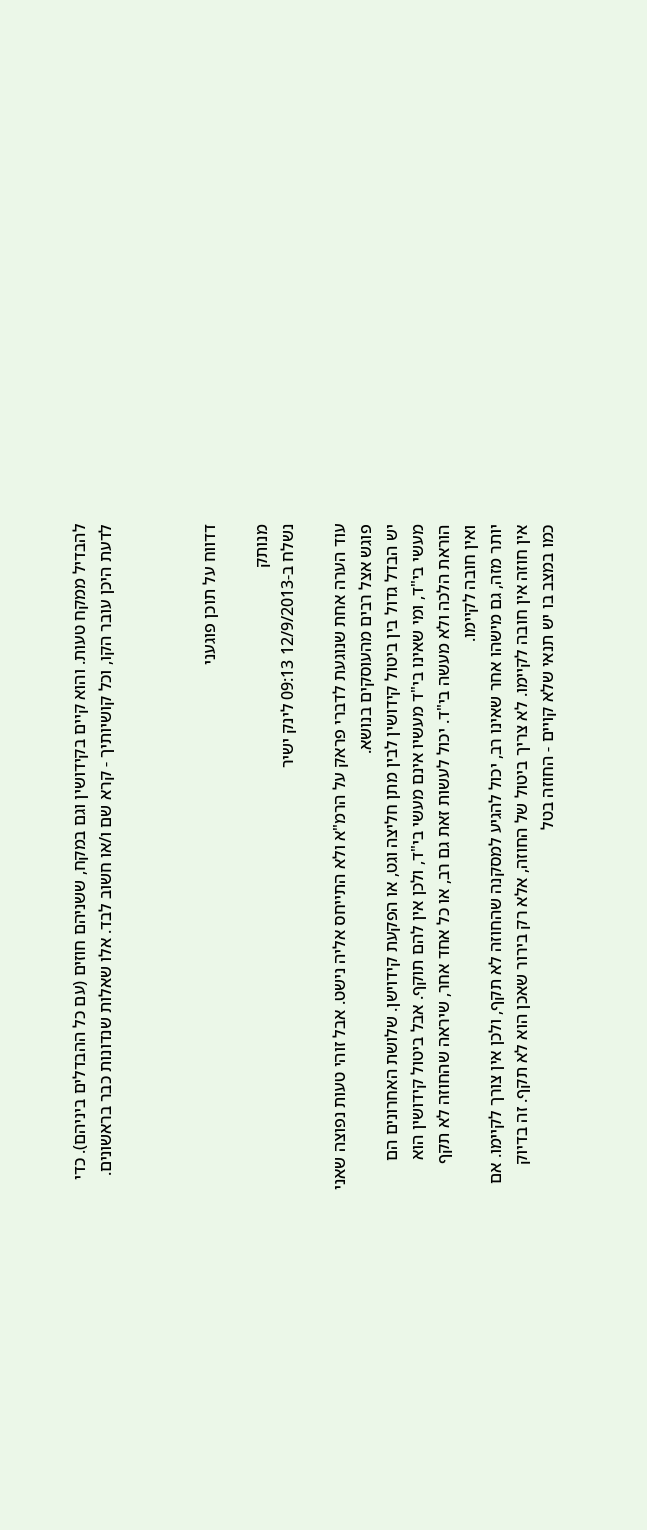להבדיל ממקח טעות. והוא קיים בקידושין וגם במקח, ששניהם חוזים (עם כל ההבדלים ביניהם). כדי לדעת היכן עובר הקו, וכל קושיותיך - קרא שם ו/או חשוב לבד. אלו שאלות שנדונות כבר בראשונים.



דדווח על תוכן פוגעני

מנותק
נשלח ב-12/9/2013 09:13 לינק ישיר

עוד הערה אחת שנוגעת לדברי פראק על הרמ"א ולא התייחס אליה נישט. אבל זוהי טעות נפוצה שאני פוגש אצל רבים מהעוסקים בנושא.
יש הבדל גדול בין ביטול קידושין לבין מתן חליצה וגט, או הפקעת קידוישן. שלושת האחרונים הם מעשי בי"ד, ומי שאינו בי"ד מעשיו אינם מעשי בי"ד, ולכן אין להם תוקף. אבל ביטול קידושין הוא הוראת הלכה ולא מעשה בי"ד. יכול לעשות זאת גם רב, או כל אחד אחר, שיראה שהחוזה לא תקף ואין חובה לקיימו.
יותר מזה, גם מישהו אחר שאינו רב, יכול להגיע למסקנה שהחוזה לא תקף, ולכן אין צורך לקיימו. אם אין חוזה אין חובה לקיימו. לא צריך ביטול של החוזה, אלא רק בירור שאכן הוא לא תקף. זה בדיוק כמו במצב בו יש תנאי שלא קויים - החוזה בטל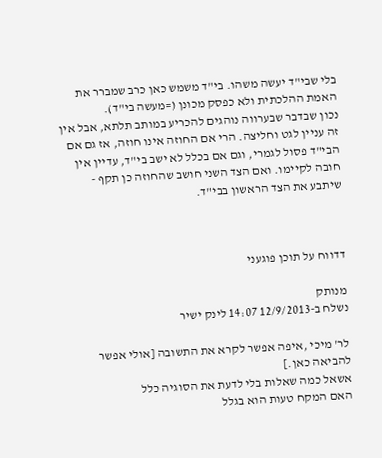בלי שבי"ד יעשה משהו. בי"ד משמש כאן כרב שמברר את האמת ההלכתית ולא כפסק מכונן (=מעשה בי"ד).
נכון שבדבר שבערווה נוהגים להכריע במותב תלתא, אבל אין זה עניין לגט וחליצה. הרי אם החוזה אינו חוזה, אז גם אם הבי"ד פסול לגמרי, וגם אם בכלל לא ישב בי"ד, עדיין אין חובה לקיימו. ואם הצד השני חושב שהחוזה כן תקף - שיתבע את הצד הראשון בבי"ד.



דדווח על תוכן פוגעני

מנותק
נשלח ב-12/9/2013 14:07 לינק ישיר

לר' מיכי ,איפה אפשר לקרא את התשובה [אולי אפשר להביאה כאן.]
אשאל כמה שאלות בלי לדעת את הסוגיה כלל
האם המקח טעות הוא בגלל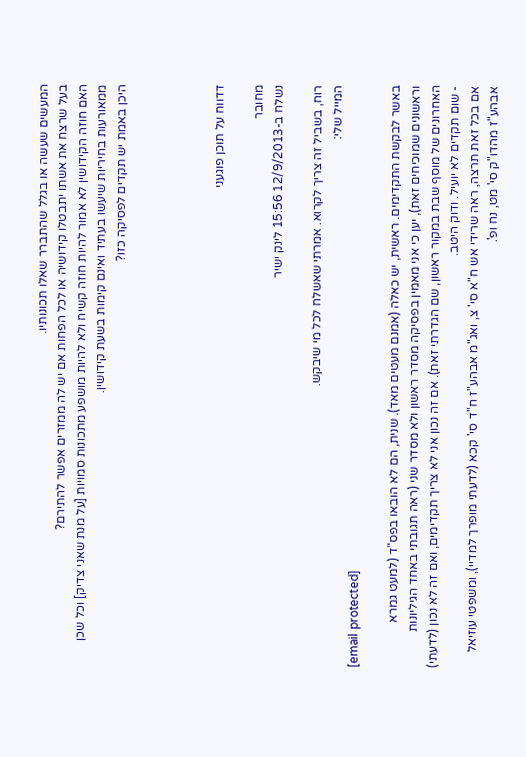המעשים שעשה או בגלל שהתברר שאלו תכונותיו.
בעל שרצח את אשתו יתבטלו קידושיה או לכל הפחות אם יש לה ממזרים אפשר להתירם?
האם חוזה הקידושין לא אמור להיות חוזה קשיח ולא להיות מושפע מתכונות סמויות [על מנת שאני צדיק] וכל שכן ממאורעות בחיריות שיעשו בעתיד ואינם קימות בשעת קידושין.
היכן באמת יש תקדים לפסיקה כזו?




דדווח על תוכן פוגעני

מחובר
נשלח ב-12/9/2013 15:56 לינק ישיר

רוח, בשביל זה צריך לקרוא. אמרתי שאשלח לכל מי שיבקש.
המייל שלי:
[email protected]

באשר לבקשת התקדימים. ראשית, יש כאלה (אמנם מעטים מאד). שנית, הם לא הובאו בפס"ד (למעט גמרא וראשונים שמוכיחים זאת), יען כי אני מאמין בפסיקה מסדר ראשון ולא מסדר שני (ראה תגובתי באחד הגיליונות האחרונים של מוסף שבת במקור ראשון, שם הגדרתי זאת). אם זה נכון אני לא צריך תקדימים, ואם זה לא נכון (לדעתי) - שום תקדים לא יועיל. ודוק היטב.
אם בכל זאת תרצה, ראה שרידי אש ח"א סי' צ, ואג"מ אבהע"ז ח"ד סי' קכא (לדעתי מופרך למדיי), ומשפטי עוזיאל אבהע"ז מהדו"ק סי' מט, נח ופ'.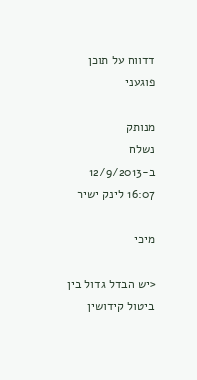דדווח על תוכן פוגעני

מנותק
נשלח ב-12/9/2013 16:07 לינק ישיר

מיכי

<יש הבדל גדול בין ביטול קידושין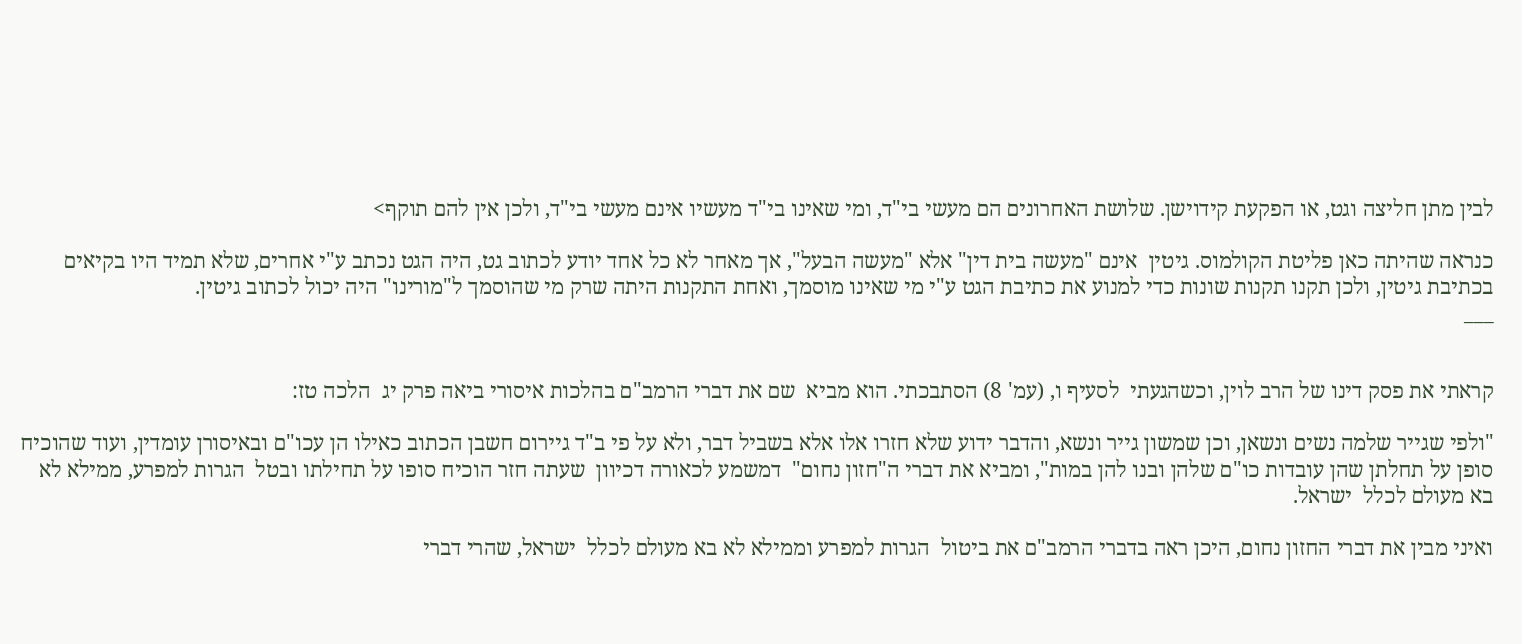לבין מתן חליצה וגט, או הפקעת קידוישן. שלושת האחרונים הם מעשי בי"ד, ומי שאינו בי"ד מעשיו אינם מעשי בי"ד, ולכן אין להם תוקף>

כנראה שהיתה כאן פליטת הקולמוס. גיטין  אינם "מעשה בית דין" אלא "מעשה הבעל", אך מאחר לא כל אחד יודע לכתוב גט, היה הגט נכתב ע"י אחרים, שלא תמיד היו בקיאים בכתיבת גיטין, ולכן תקנו תקנות שונות כדי למנוע את כתיבת הגט ע"י מי שאינו מוסמך, ואחת התקנות היתה שרק מי שהוסמך ל"מורינו" היה יכול לכתוב גיטין.
___


קראתי את פסק דינו של הרב לוין, וכשהגעתי  לסעיף ו, (עמ' 8) הסתבכתי. הוא מביא  שם את דברי הרמב"ם בהלכות איסורי ביאה פרק יג  הלכה טז:

"ולפי שגייר שלמה נשים ונשאן, וכן שמשון גייר ונשא, והדבר ידוע שלא חזרו אלו אלא בשביל דבר, ולא על פי ב"ד גיירום חשבן הכתוב כאילו הן עכו"ם ובאיסורן עומדין, ועוד שהוכיח סופן על תחלתן שהן עובדות כו"ם שלהן ובנו להן במות", ומביא את דברי ה"חזון נחום"  דמשמע לכאורה דכיוון  שעתה חזר הוכיח סופו על תחילתו ובטל  הגרות למפרע, ממילא לא בא מעולם לכלל  ישראל.

ואיני מבין את דברי החזון נחום, היכן ראה בדברי הרמב"ם את ביטול  הגרות למפרע וממילא לא בא מעולם לכלל  ישראל, שהרי דברי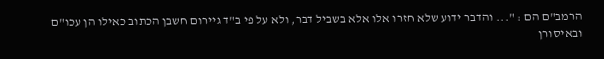הרמב"ם הם : "... והדבר ידוע שלא חזרו אלו אלא בשביל דבר, ולא על פי ב"ד גיירום חשבן הכתוב כאילו הן עכו"ם ובאיסורן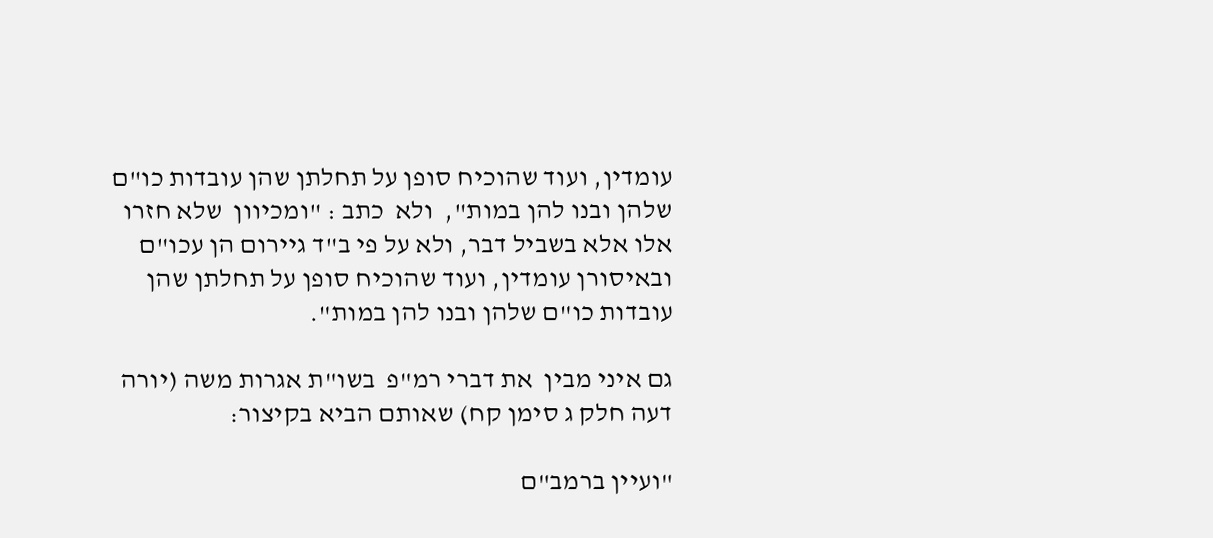עומדין, ועוד שהוכיח סופן על תחלתן שהן עובדות כו"ם שלהן ובנו להן במות",  ולא  כתב : "ומכיוון  שלא חזרו אלו אלא בשביל דבר, ולא על פי ב"ד גיירום הן עכו"ם ובאיסורן עומדין, ועוד שהוכיח סופן על תחלתן שהן עובדות כו"ם שלהן ובנו להן במות".

גם איני מבין  את דברי רמ"פ  בשו"ת אגרות משה (יורה דעה חלק ג סימן קח) שאותם הביא בקיצור:

"ועיין ברמב"ם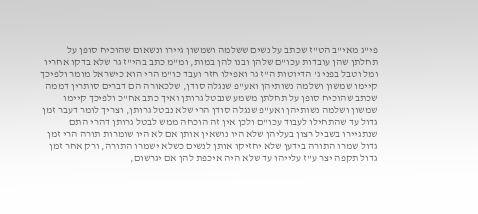פי"ג מאי"ב הט"ז שכתב על נשים ששלמה ושמשון גיירו ונשאום שהוכיח סופן על תחלתן שהן עובדות עכו"ם שלהן ובנו להן במות, ומ"מ כתב בהי"ז גר שלא בדקו אחריו ומל וטבל בפני ג' הדיוטות ה"ז גר ואפילו חזר ועבד כו"מ הרי הוא כישראל מומר ולפיכך קיימו שמשון ושלמה נשותיהן ואע"פ שנגלה סודן, שלכאורה הם דברים סותרין דממה שכתב שהוכיח סופן על תחלתן משמע שנבטל גרותן ואיך כתב אח"כ ולפיכך קיימו שמשון ושלמה נשותיהן ואע"פ שנגלה סודן הרי שלא נבטל גרותן, וצריך לומר דעבר זמן גדול עד שהתחילו לעבוד עכו"ם ולכן אין זה הוכחה ממש לבטל גרותן דהרי התם שנתגיירו בשביל רצון בעליהן שלא היו נושאין אותן אם לא היו שומרות תורה הרי זמן גדול שמרו התורה בידען שלא יחזיקו אותן לנשים כשלא ישמרו התורה, ורק אחר זמן גדול תקפה יצר ע"ז עלייהו עד שלא היה איכפת להן אם יגרשום,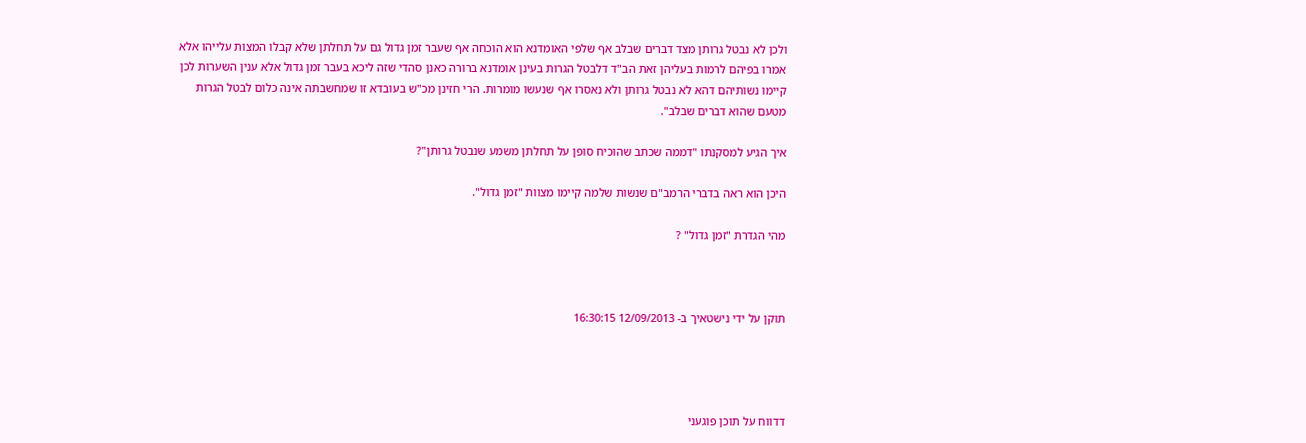ולכן לא נבטל גרותן מצד דברים שבלב אף שלפי האומדנא הוא הוכחה אף שעבר זמן גדול גם על תחלתן שלא קבלו המצות עלייהו אלא אמרו בפיהם לרמות בעליהן זאת הב"ד דלבטל הגרות בעינן אומדנא ברורה כאנן סהדי שזה ליכא בעבר זמן גדול אלא ענין השערות לכן קיימו נשותיהם דהא לא נבטל גרותן ולא נאסרו אף שנעשו מומרות. הרי חזינן מכ"ש בעובדא זו שמחשבתה אינה כלום לבטל הגרות מטעם שהוא דברים שבלב".

איך הגיע למסקנתו "דממה שכתב שהוכיח סופן על תחלתן משמע שנבטל גרותן"?

היכן הוא ראה בדברי הרמב"ם שנשות שלמה קיימו מצוות "זמן גדול".

מהי הגדרת "זמן גדול" ?



תוקן על ידי נישטאיך ב- 12/09/2013 16:30:15




דדווח על תוכן פוגעני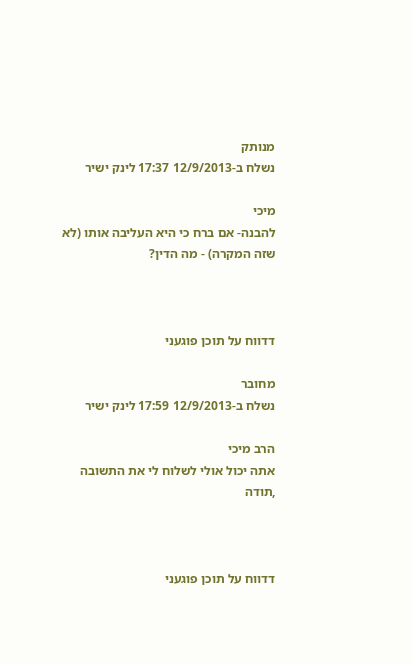מנותק
נשלח ב-12/9/2013 17:37 לינק ישיר

מיכי
להבנה- אם ברח כי היא העליבה אותו (לא שזה המקרה) - מה הדין?



דדווח על תוכן פוגעני

מחובר
נשלח ב-12/9/2013 17:59 לינק ישיר

הרב מיכי
אתה יכול אולי לשלוח לי את התשובה ,תודה



דדווח על תוכן פוגעני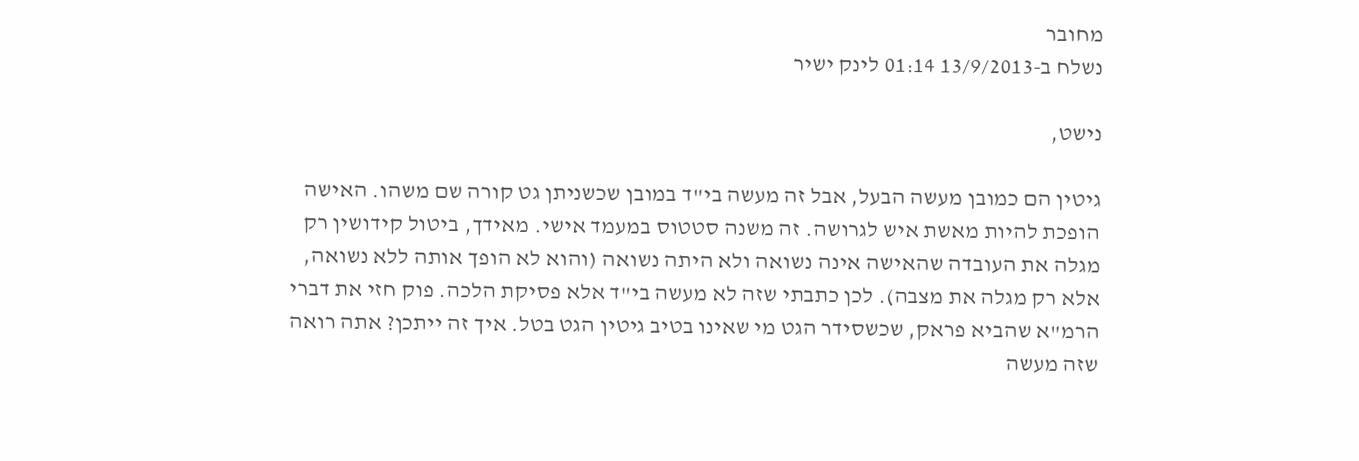מחובר
נשלח ב-13/9/2013 01:14 לינק ישיר

נישט,

גיטין הם כמובן מעשה הבעל, אבל זה מעשה בי"ד במובן שכשניתן גט קורה שם משהו. האישה הופכת להיות מאשת איש לגרושה. זה משנה סטטוס במעמד אישי. מאידך, ביטול קידושין רק מגלה את העובדה שהאישה אינה נשואה ולא היתה נשואה (והוא לא הופך אותה ללא נשואה, אלא רק מגלה את מצבה). לכן כתבתי שזה לא מעשה בי"ד אלא פסיקת הלכה. פוק חזי את דברי הרמ"א שהביא פראק, שכשסידר הגט מי שאינו בטיב גיטין הגט בטל. איך זה ייתכן? אתה רואה שזה מעשה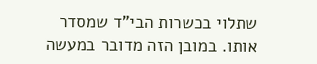שתלוי בכשרות הבי"ד שמסדר אותו. במובן הזה מדובר במעשה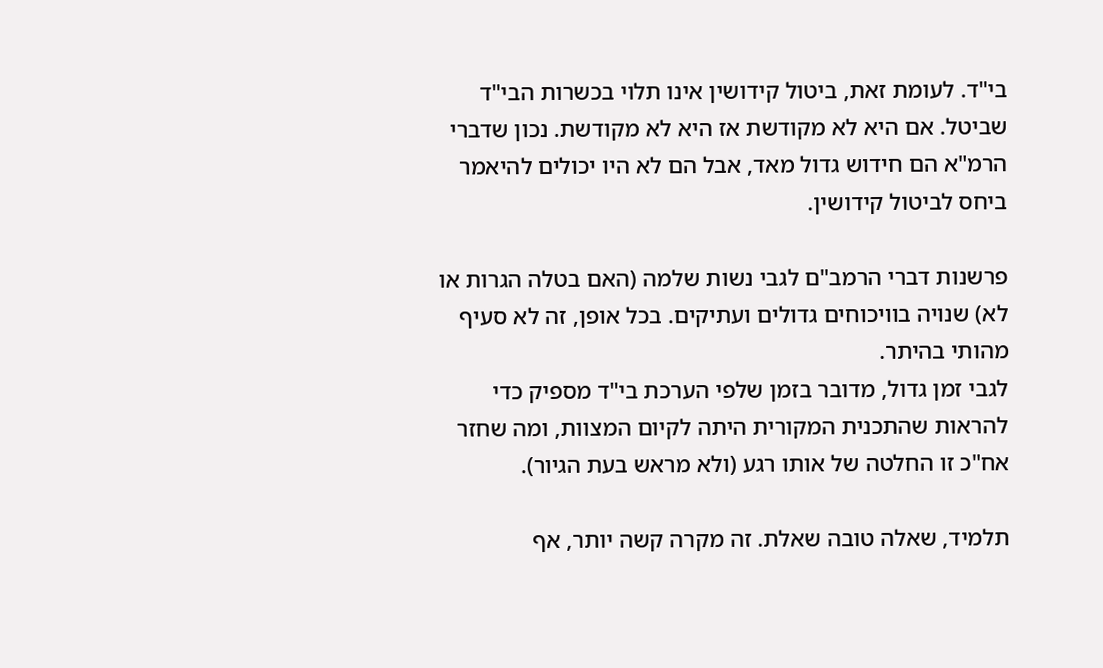בי"ד. לעומת זאת, ביטול קידושין אינו תלוי בכשרות הבי"ד שביטל. אם היא לא מקודשת אז היא לא מקודשת. נכון שדברי הרמ"א הם חידוש גדול מאד, אבל הם לא היו יכולים להיאמר ביחס לביטול קידושין.

פרשנות דברי הרמב"ם לגבי נשות שלמה (האם בטלה הגרות או לא) שנויה בוויכוחים גדולים ועתיקים. בכל אופן, זה לא סעיף מהותי בהיתר.
לגבי זמן גדול, מדובר בזמן שלפי הערכת בי"ד מספיק כדי להראות שהתכנית המקורית היתה לקיום המצוות, ומה שחזר אח"כ זו החלטה של אותו רגע (ולא מראש בעת הגיור).

תלמיד, שאלה טובה שאלת. זה מקרה קשה יותר, אף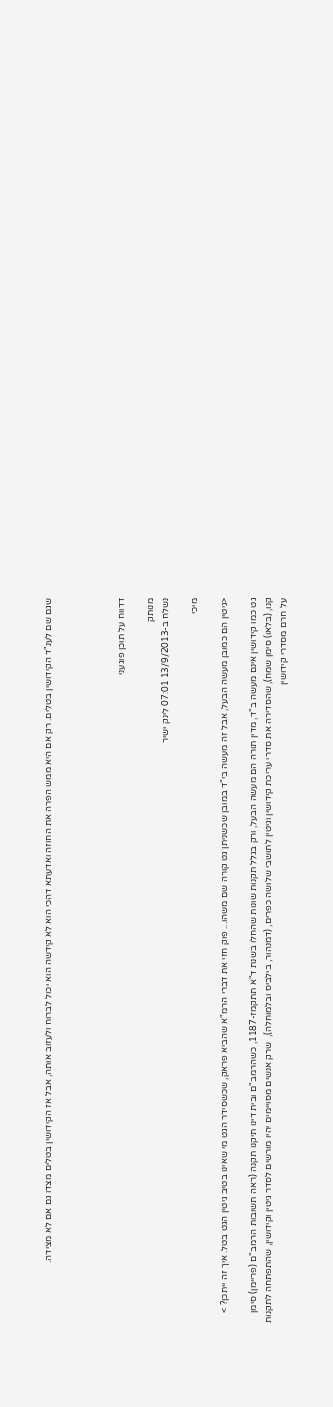שגם שם לענ"ד הקידושין בטלים. רק אם היא ממש הפרה את החוזה ואדעתא דהכי הוא לא קידשה הוא יכול לברוח ולעזוב אותה, אבל אז הקידושין בטלים מצדו גם אם לא מצידה.




דדווח על תוכן פוגעני

מנותק
נשלח ב-13/9/2013 07:01 לינק ישיר

מיכי

<גיטין הם כמובן מעשה הבעל, אבל זה מעשה בי"ד במובן שכשניתן גט קורה שם משהו... פוק חזי את דברי הרמ"א שהביא פראק, שכשסידר הגט מי שאינו בטיב גיטין הגט בטל. איך זה ייתכן? >

גט כמו קידושין אינם מעשה ב"ד, מדין תורה הם מעשה הבעל, ורק בגלל תקנות שונות שהחלו בשנת ד"א תתקמז-1187, כשהרמב"ם ובית דינו תיקנו תקנה (ראה תשובות הרמב"ם (פריימן) סימן קנו, (בלאו) סימן שמח), שהסדירה את סדרי עריכת קידושין וגיטין לתושבי שלושה כפרים, (דמנהור, בילביס ובלמוחלה),  שרק אנשים מסויימים יהיו מורשים לסדר גיטין וקידושין, שהתפתחה לתקנות על חרם מסדרי קידושין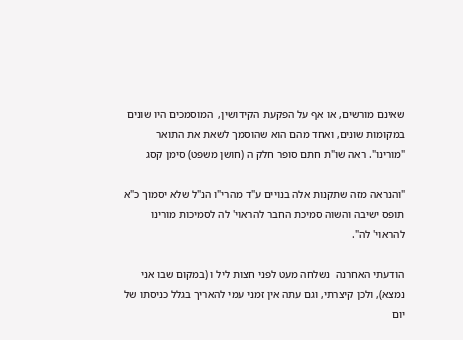שאינם מורשים, או אף על הפקעת הקידושין,  המוסמכים היו שונים במקומות שונים, ואחד מהם הוא שהוסמך לשאת את התואר "מורינו". ראה שו"ת חתם סופר חלק ה (חושן משפט) סימן קסג

"והנראה מזה שתקנות אלה בנויים ע"ד מהרי"ו הנ"ל שלא יסמוך כ"א תופס ישיבה והשוה סמיכת החבר להראוי' לה לסמיכות מורינו להראוי' לה".

הודעתי האחרנה  נשלחה מעט לפני חצות ליל ו (במקום שבו אני נמצא), ולכן קיצרתי, וגם עתה אין זמני עמי להאריך בגלל כניסתו של יום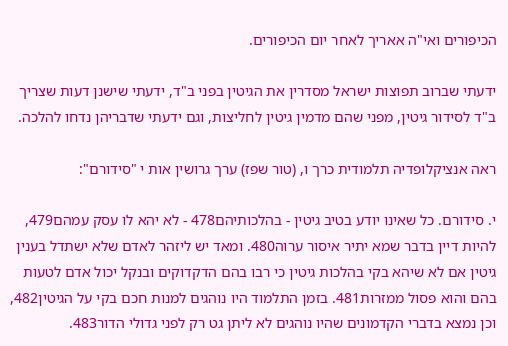הכיפורים ואי"ה אאריך לאחר יום הכיפורים.

ידעתי שברוב תפוצות ישראל מסדרין את הגיטין בפני ב"ד, ידעתי שישנן דעות שצריך ב"ד לסידור גיטין, מפני שהם מדמין גיטין לחליצות, וגם ידעתי שדבריהן נדחו להלכה.

ראה אנציקלופדיה תלמודית כרך ו, (טור שפז) ערך גרושין אות י "סידורם":

י. סידורם. כל שאינו יודע בטיב גיטין - בהלכותיהם478 - לא יהא לו עסק עמהם479, להיות דיין בדבר שמא יתיר איסור ערוה480. ומאד יש ליזהר לאדם שלא ישתדל בענין גיטין אם לא שיהא בקי בהלכות גיטין כי רבו בהם הדקדוקים ובנקל יכול אדם לטעות בהם והוא פסול ממזרות481. בזמן התלמוד היו נוהגים למנות חכם בקי על הגיטין482, וכן נמצא בדברי הקדמונים שהיו נוהגים לא ליתן גט רק לפני גדולי הדור483.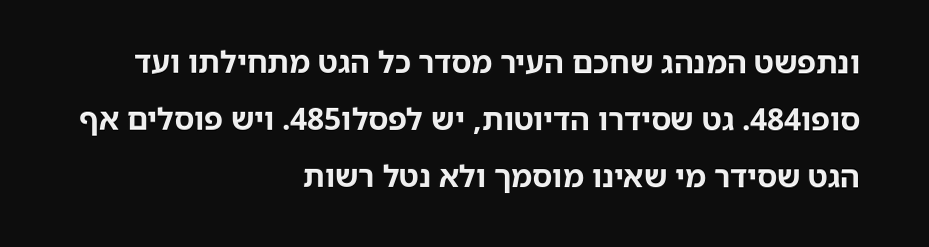ונתפשט המנהג שחכם העיר מסדר כל הגט מתחילתו ועד סופו484. גט שסידרו הדיוטות, יש לפסלו485. ויש פוסלים אף הגט שסידר מי שאינו מוסמך ולא נטל רשות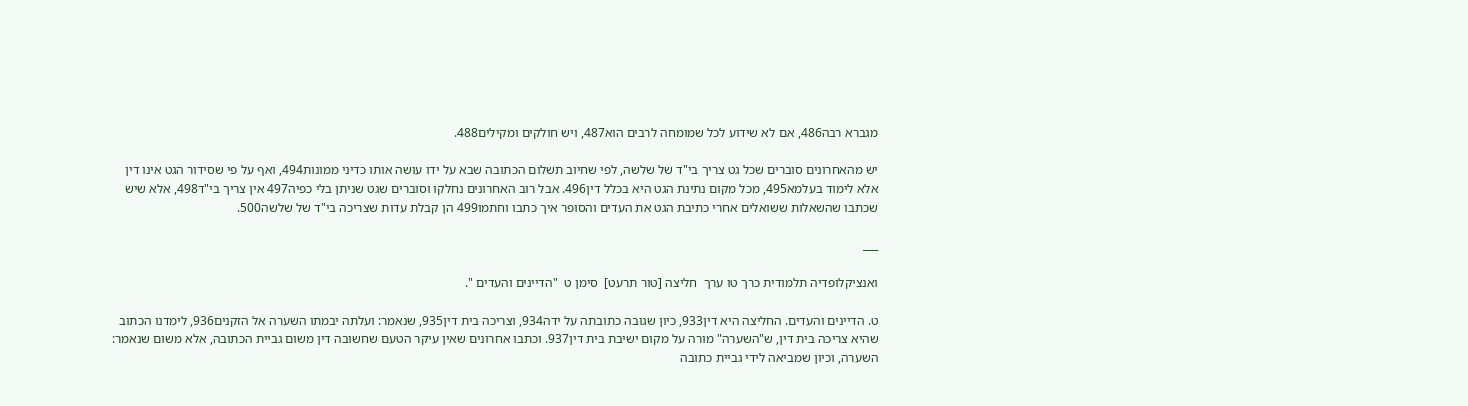מגברא רבה486, אם לא שידוע לכל שמומחה לרבים הוא487, ויש חולקים ומקילים488.

יש מהאחרונים סוברים שכל גט צריך בי"ד של שלשה, לפי שחיוב תשלום הכתובה שבא על ידו עושה אותו כדיני ממונות494, ואף על פי שסידור הגט אינו דין אלא לימוד בעלמא495, מכל מקום נתינת הגט היא בכלל דין496. אבל רוב האחרונים נחלקו וסוברים שגט שניתן בלי כפיה497 אין צריך בי"ד498, אלא שיש שכתבו שהשאלות ששואלים אחרי כתיבת הגט את העדים והסופר איך כתבו וחתמו499 הן קבלת עדות שצריכה בי"ד של שלשה500.

___

ואנציקלופדיה תלמודית כרך טו ערך  חליצה [טור תרעט]  סימן ט  "הדיינים והעדים ".

ט. הדיינים והעדים. החליצה היא דין933, כיון שגובה כתובתה על ידה934, וצריכה בית דין935, שנאמר: ועלתה יבמתו השערה אל הזקנים936, לימדנו הכתוב שהיא צריכה בית דין, ש"השערה" מורה על מקום ישיבת בית דין937. וכתבו אחרונים שאין עיקר הטעם שחשובה דין משום גביית הכתובה, אלא משום שנאמר: השערה, וכיון שמביאה לידי גביית כתובה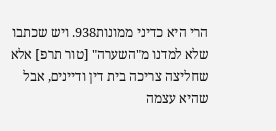הרי היא כדיני ממונות938. ויש שכתבו שלא למדנו מ"השערה" [טור תרפ] אלא שחליצה צריכה בית דין ודיינים, אבל שהיא עצמה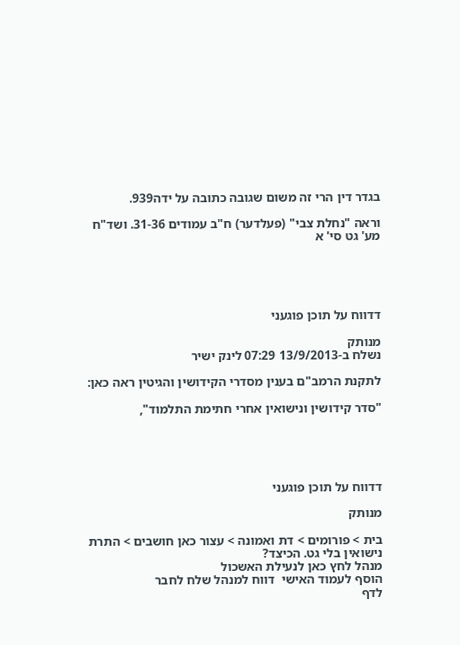בגדר דין הרי זה משום שגובה כתובה על ידה939.

וראה "נחלת צבי" (פעלדער) ח"ב עמודים 31-36. ושד"ח מע' גט סי' א





דדווח על תוכן פוגעני

מנותק
נשלח ב-13/9/2013 07:29 לינק ישיר

לתקנת הרמב"ם בענין מסדרי הקידושין והגיטין ראה כאן:

"סדר קידושין ונישואין אחרי חתימת התלמוד",





דדווח על תוכן פוגעני

מנותק

בית > פורומים > דת ואמונה > עצור כאן חושבים > התרת נישואין בלי גט. הכיצד?
מנהל לחץ כאן לנעילת האשכול
הוסף לעמוד האישי  דווח למנהל שלח לחבר
לדף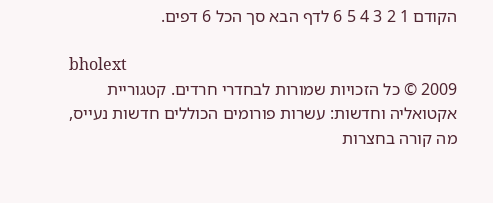הקודם 1 2 3 4 5 6 לדף הבא סך הכל 6 דפים.

bholext
2009 © כל הזכויות שמורות לבחדרי חרדים. קטגוריית אקטואליה וחדשות: עשרות פורומים הכוללים חדשות נעייס, מה קורה בחצרות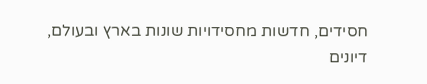חסידים, חדשות מחסידויות שונות בארץ ובעולם, דיונים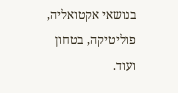בנושאי אקטואליה, פוליטיקה, בטחון ועוד.